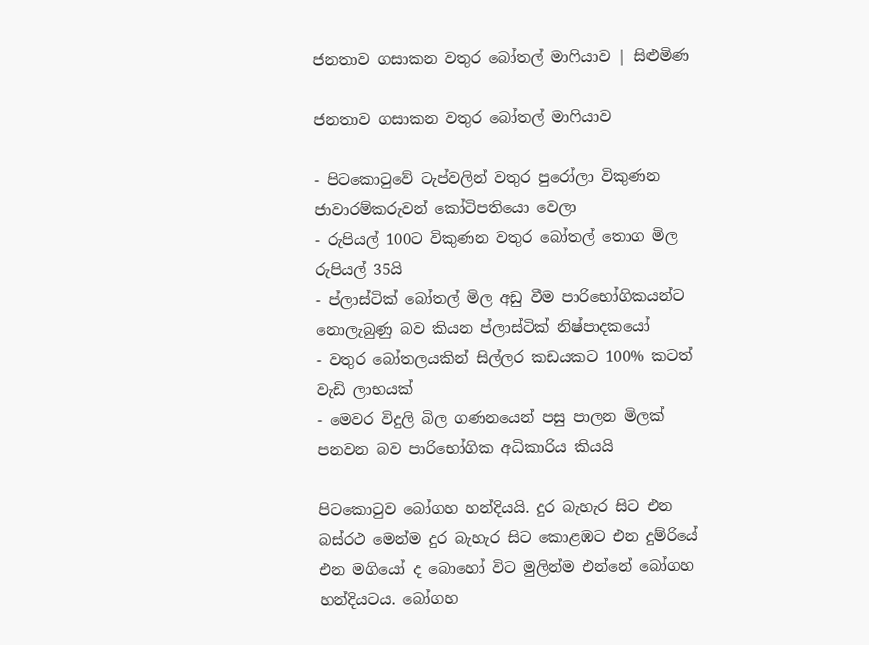ජනතාව ගසාකන වතුර බෝතල් මාෆියාව | සිළුමිණ

ජනතාව ගසාකන වතුර බෝතල් මාෆියාව

- පිටකොටුවේ ටැප්වලින් වතුර පුරෝලා විකුණන ජාවාරම්කරුවන් කෝටිපතියො වෙලා
- රුපියල් 100ට විකුණන වතුර බෝතල් තොග මිල රුපියල් 35යි
- ප්ලාස්ටික් බෝතල් මිල අඩු වීම පාරිභෝගිකයන්ට නොලැබුණු බව කියන ප්ලාස්ටික් නිෂ්පාදකයෝ
- වතුර බෝතලයකින් සිල්ලර කඩයකට 100% කටත් වැඩි ලාභයක්
- මෙවර විදුලි බිල ගණනයෙන් පසු පාලන මිලක් පනවන බව පාරිභෝගික අධිකාරිය කියයි

පිටකොටුව බෝගහ හන්දියයි. දුර බැහැර සිට එන බස්රථ මෙන්ම දුර බැහැර සිට කොළඹට එන දුම්රියේ එන මගියෝ ද බොහෝ විට මුලින්ම එන්නේ බෝගහ හන්දියටය. බෝගහ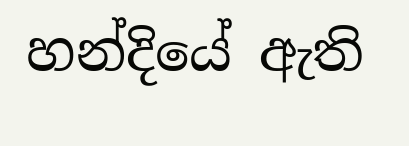හන්දියේ ඇති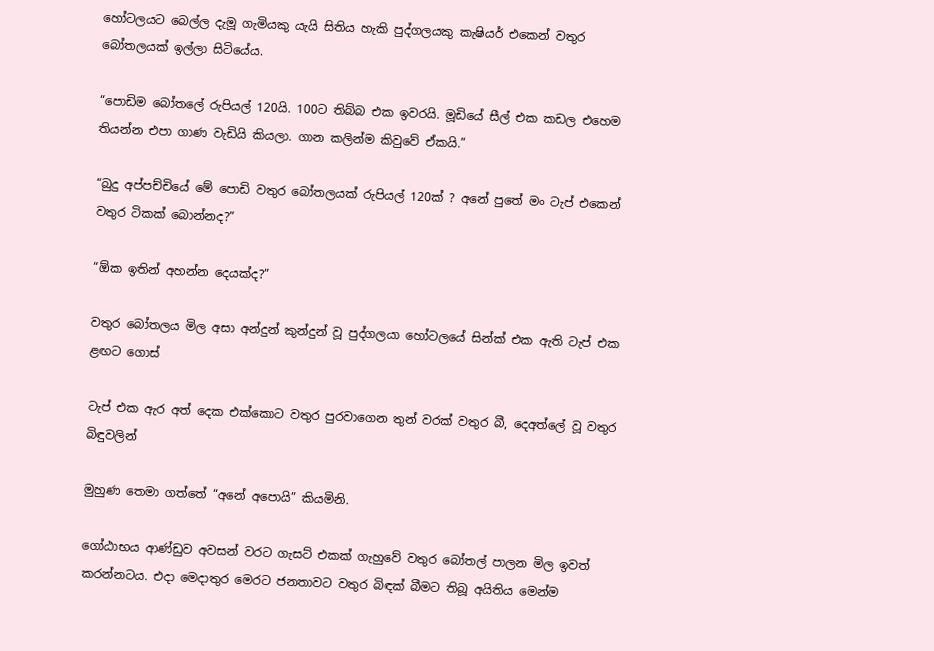හෝටලයට බෙල්ල දැමූ ගැමියකු යැයි සිතිය හැකි පුද්ගලයකු කැෂියර් එකෙන් වතුර බෝතලයක් ඉල්ලා සිටියේය.

“පොඩිම බෝතලේ රුපියල් 120යි. 100ට තිබ්බ එක ඉවරයි. මූඩියේ සීල් එක කඩල එහෙම තියන්න එපා ගාණ වැඩියි කියලා. ගාන කලින්ම කිවුවේ ඒකයි.”

“බුදු අප්පච්චියේ මේ පොඩි වතුර බෝතලයක් රුපියල් 120ක් ? අනේ පුතේ මං ටැප් එකෙන් වතුර ටිකක් බොන්නද?”

“ඕක ඉතින් අහන්න දෙයක්ද?”

වතුර බෝතලය මිල අසා අන්දුන් කුන්දුන් වූ පුද්ගලයා හෝටලයේ සින්ක් එක ඇති ටැප් එක ළඟට ගොස්

ටැප් එක ඇර අත් දෙක එක්කොට වතුර පුරවාගෙන තුන් වරක් වතුර බී, දෙඅත්ලේ වූ වතුර බිඳුවලින්

මුහුණ තෙමා ගත්තේ “අනේ අපොයි” කියමිනි.

ගෝඨාභය ආණ්ඩුව අවසන් වරට ගැසට් එකක් ගැහුවේ වතුර බෝතල් පාලන මිල ඉවත් කරන්නටය. එදා මෙදාතුර මෙරට ජනතාවට වතුර බිඳක් බීමට තිබූ අයිතිය මෙන්ම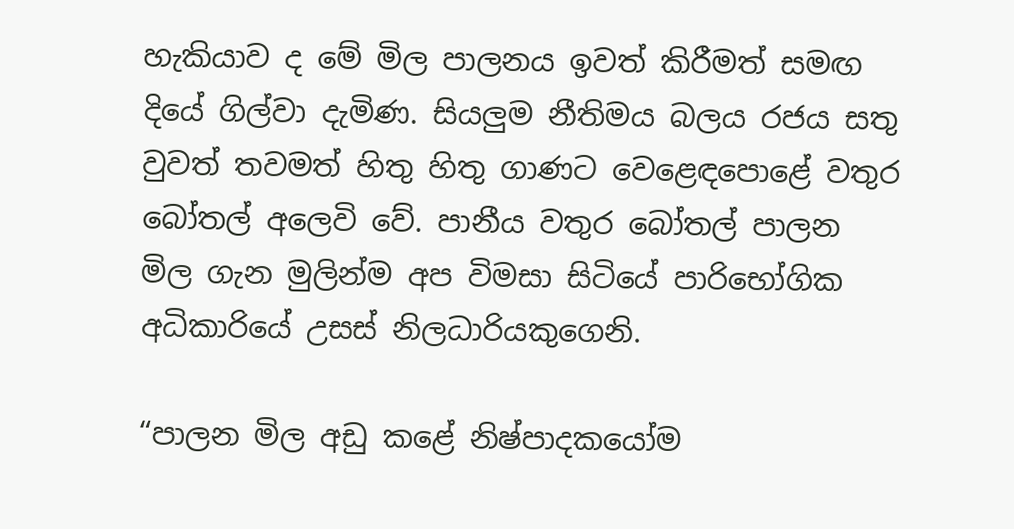හැකියාව ද මේ මිල පාලනය ඉවත් කිරීමත් සමඟ දියේ ගිල්වා දැමිණ. සියලුම නීතිමය බලය රජය සතු වුවත් තවමත් හිතු හිතු ගාණට වෙළෙඳපොළේ වතුර බෝතල් අලෙවි වේ. පානීය වතුර බෝතල් පාලන මිල ගැන මුලින්ම අප විමසා සිටියේ පාරිභෝගික අධිකාරියේ උසස් නිලධාරියකුගෙනි.

“පාලන මිල අඩු කළේ නිෂ්පාදකයෝම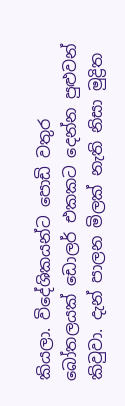කියලා. විදේශිකයන්ට පොඩි වතුර බෝතලයක් ඩොලර් එකකට දෙන්න පුළුවන් කිවුවා. දැන් පාලන මිලක් නැති නිසා මුද්‍රිත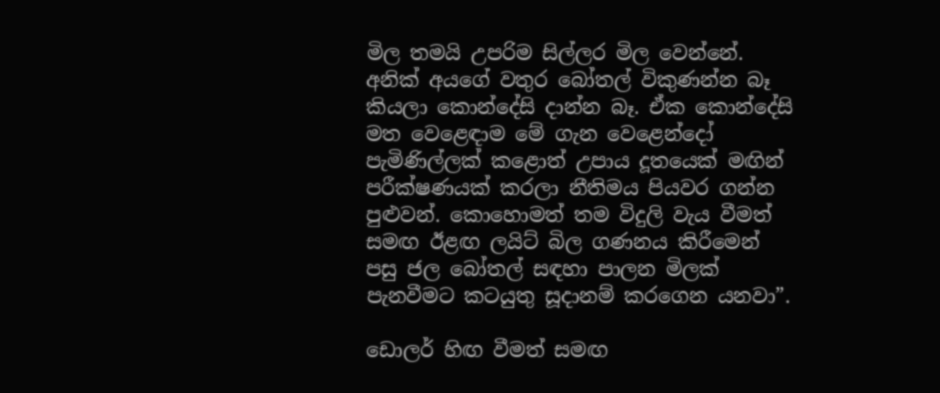මිල තමයි උපරිම සිල්ලර මිල වෙන්නේ. අනික් අයගේ වතුර බෝතල් විකුණන්න බෑ කියලා කොන්දේසි දාන්න බෑ. ඒක කොන්දේසි මත වෙළෙඳාම මේ ගැන වෙළෙන්දෝ පැමිණිල්ලක් කළොත් උපාය දූතයෙක් මඟින් පරීක්ෂණයක් කරලා නීතිමය පියවර ගන්න පුළුවන්. කොහොමත් තම විදුලි වැය වීමත් සමඟ ඊළඟ ලයිට් බිල ගණනය කිරීමෙන් පසු ජල බෝතල් සඳහා පාලන මිලක් පැනවීමට කටයුතු සූදානම් කරගෙන යනවා”.

ඩොලර් හිඟ වීමත් සමඟ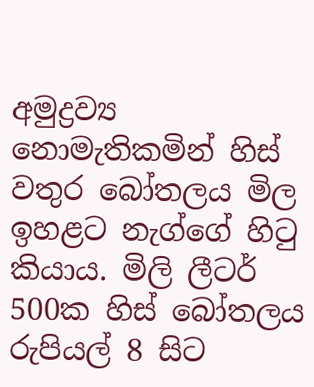අමුද්‍රව්‍ය නොමැතිකමින් හිස් වතුර බෝතලය මිල ඉහළට නැග්ගේ හිටු කියාය. මිලි ලීටර් 500ක හිස් බෝතලය රුපියල් 8 සිට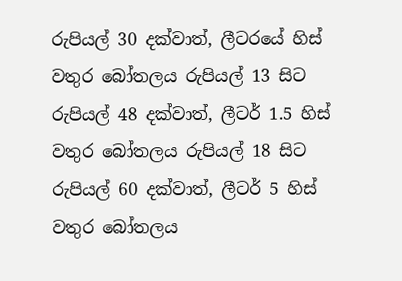රුපියල් 30 දක්වාත්, ලීටරයේ හිස් වතුර බෝතලය රුපියල් 13 සිට රුපියල් 48 දක්වාත්, ලීටර් 1.5 හිස් වතුර බෝතලය රුපියල් 18 සිට රුපියල් 60 දක්වාත්, ලීටර් 5 හිස් වතුර බෝතලය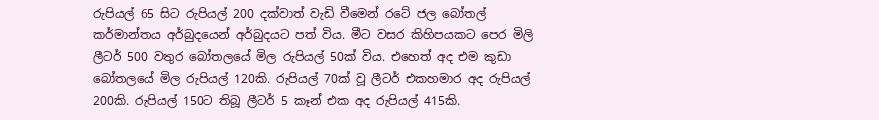රුපියල් 65 සිට රුපියල් 200 දක්වාත් වැඩි වීමෙන් රටේ ජල බෝතල් කර්මාන්තය අර්බුදයෙන් අර්බුදයට පත් විය. මීට වසර කිහිපයකට පෙර මිලි ලීටර් 500 වතුර බෝතලයේ මිල රුපියල් 50ක් විය. එහෙත් අද එම කුඩා බෝතලයේ මිල රුපියල් 120කි. රුපියල් 70ක් වූ ලීටර් එකහමාර අද රුපියල් 200කි. රුපියල් 150ට තිබූ ලීටර් 5 කෑන් එක අද රුපියල් 415කි.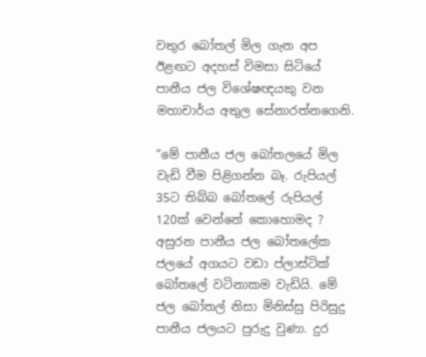වතුර බෝතල් මිල ගැන අප ඊළඟට අදහස් විමසා සිටියේ පානීය ජල විශේෂඥයකු වන මහාචාර්ය අතුල සේනාරත්නගෙනි.

“මේ පානීය ජල බෝතලයේ මිල වැඩි වීම පිළිගන්න බෑ. රුපියල් 35ට තිබ්බ බෝතලේ රුපියල් 120ක් වෙන්නේ කොහොමද ? අසුරන පානීය ජල බෝතලේක ජලයේ අගයට වඩා ප්ලාස්ටික් බෝතලේ වටිනාකම වැඩියි. මේ ජල බෝතල් නිසා මිනිස්සු පිරිසුදු පානීය ජලයට පුරුදු වුණා. දුර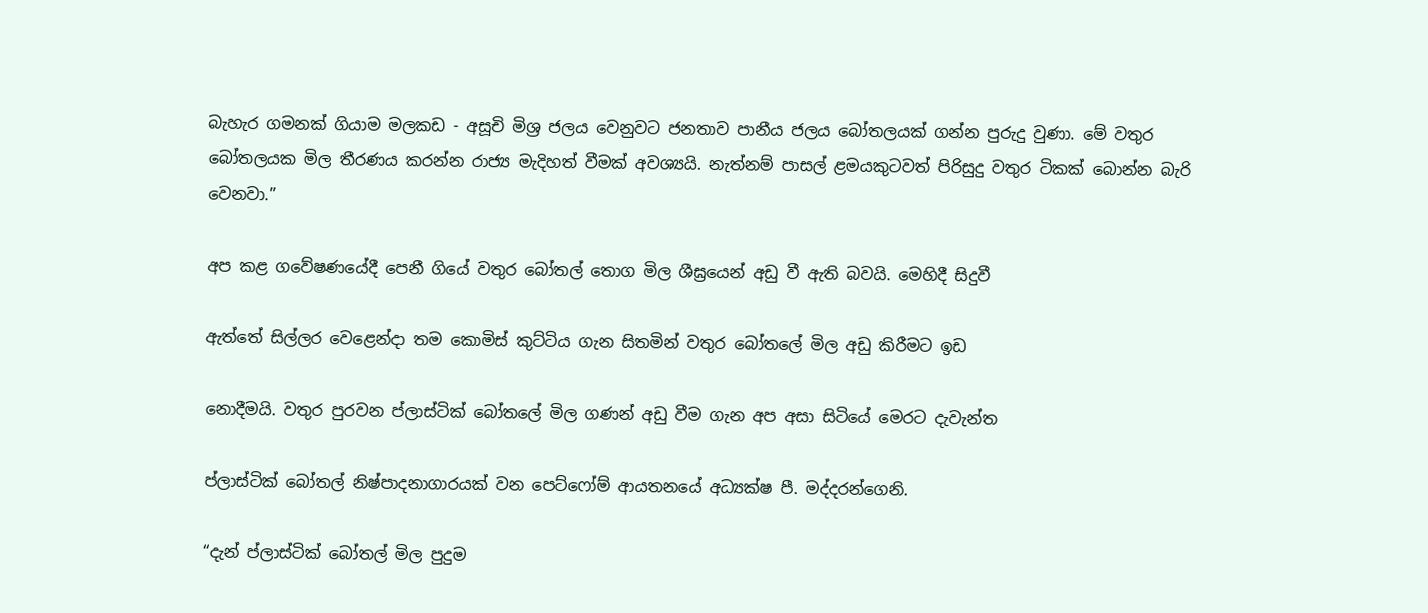බැහැර ගමනක් ගියාම මලකඩ - අසූචි මිශ්‍ර ජලය වෙනුවට ජනතාව පානීය ජලය බෝතලයක් ගන්න පුරුදු වුණා. මේ වතුර බෝතලයක මිල තීරණය කරන්න රාජ්‍ය මැදිහත් වීමක් අවශ්‍යයි. නැත්නම් පාසල් ළමයකුටවත් පිරිසුදු වතුර ටිකක් බොන්න බැරි වෙනවා.”

අප කළ ගවේෂණයේදී පෙනී ගියේ වතුර බෝතල් තොග මිල ශීඝ්‍රයෙන් අඩු වී ඇති බවයි. මෙහිදී සිදුවී

ඇත්තේ සිල්ලර වෙළෙන්දා තම කොමිස් කුට්ටිය ගැන සිතමින් වතුර බෝතලේ මිල අඩු කිරීමට ඉඩ

නොදීමයි. වතුර පුරවන ප්ලාස්ටික් බෝතලේ මිල ගණන් අඩු වීම ගැන අප අසා සිටියේ මෙරට දැවැන්ත

ප්ලාස්ටික් බෝතල් නිෂ්පාදනාගාරයක් වන පෙට්ෆෝම් ආයතනයේ අධ්‍යක්ෂ පී. මද්දරන්ගෙනි.

“දැන් ප්ලාස්ටික් බෝතල් මිල පුදුම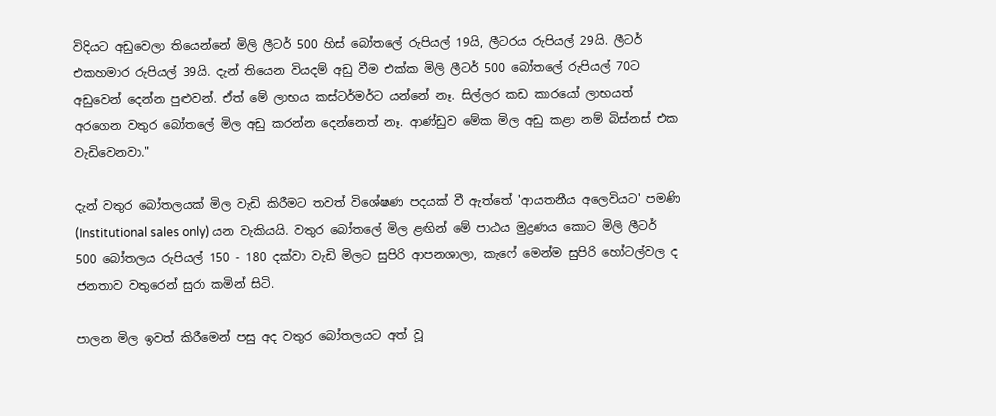විදියට අඩුවෙලා තියෙන්නේ මිලි ලීටර් 500 හිස් බෝතලේ රුපියල් 19යි, ලීටරය රුපියල් 29යි. ලීටර් එකහමාර රුපියල් 39යි. දැන් තියෙන වියදම් අඩු වීම එක්ක මිලි ලීටර් 500 බෝතලේ රුපියල් 70ට අඩුවෙන් දෙන්න පුළුවන්. ඒත් මේ ලාභය කස්ටර්මර්ට යන්නේ නෑ. සිල්ලර කඩ කාරයෝ ලාභයත් අරගෙන වතුර බෝතලේ මිල අඩු කරන්න දෙන්නෙත් නෑ. ආණ්ඩුව මේක මිල අඩු කළා නම් බිස්නස් එක වැඩිවෙනවා."

දැන් වතුර බෝතලයක් මිල වැඩි කිරීමට තවත් විශේෂණ පදයක් වී ඇත්තේ 'ආයතනීය අලෙවියට' පමණි (Institutional sales only) යන වැකියයි. වතුර බෝතලේ මිල ළඟින් මේ පාඨය මුද්‍රණය කොට මිලි ලීටර් 500 බෝතලය රුපියල් 150 - 180 දක්වා වැඩි මිලට සුපිරි ආපනශාලා, කැෆේ මෙන්ම සුපිරි හෝටල්වල ද ජනතාව වතුරෙන් සුරා කමින් සිටි.

පාලන මිල ඉවත් කිරීමෙන් පසු අද වතුර බෝතලයට අත් වූ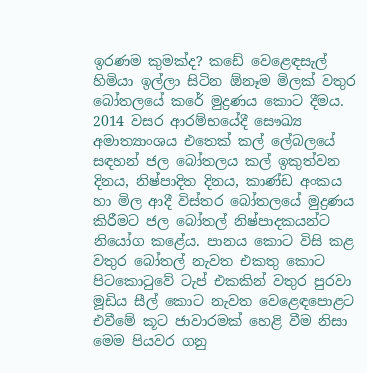ඉරණම කුමක්ද? කඩේ වෙළෙඳසැල් හිමියා ඉල්ලා සිටින ඕනෑම මිලක් වතුර බෝතලයේ කරේ මුද්‍රණය කොට දීමය. 2014 වසර ආරම්භයේදී සෞඛ්‍ය අමාත්‍යාංශය එතෙක් කල් ලේබලයේ සඳහන් ජල බෝතලය කල් ඉකුත්වන දිනය, නිෂ්පාදිත දිනය, කාණ්ඩ අංකය හා මිල ආදී විස්තර බෝතලයේ මුද්‍රණය කිරීමට ජල බෝතල් නිෂ්පාදකයන්ට නියෝග කළේය. පානය කොට විසි කළ වතුර බෝතල් නැවත එකතු කොට පිටකොටුවේ ටැප් එකකින් වතුර පුරවා මූඩිය සීල් කොට නැවත වෙළෙඳපොළට එවීමේ කූට ජාවාරමක් හෙළි වීම නිසා මෙම පියවර ගනු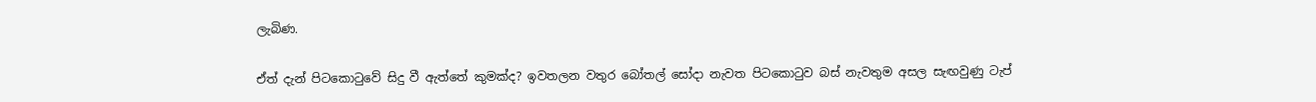ලැබිණ.

ඒත් දැන් පිටකොටුවේ සිදු වී ඇත්තේ කුමක්ද? ඉවතලන වතුර බෝතල් සෝදා නැවත පිටකොටුව බස් නැවතුම අසල සැඟවුණු ටැප්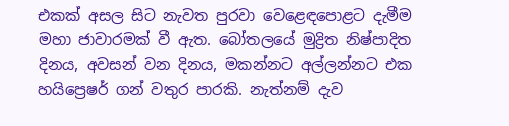එකක් අසල සිට නැවත පුරවා වෙළෙඳපොළට දැමීම මහා ජාවාරමක් වී ඇත. බෝතලයේ මුද්‍රිත නිෂ්පාදිත දිනය, අවසන් වන දිනය, මකන්නට අල්ලන්නට එක හයිප්‍රෙෂර් ගන් වතුර පාරකි. නැත්නම් දැව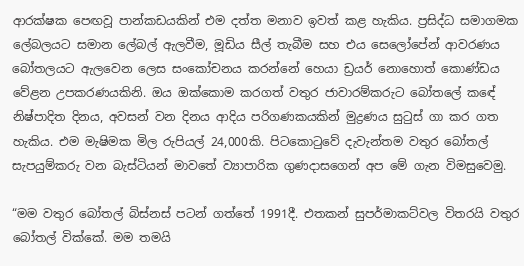ආරක්ෂක පෙඟවූ පාන්කඩයකින් එම දත්ත මනාව ඉවත් කළ හැකිය. ප්‍රසිද්ධ සමාගමක ලේබලයට සමාන ලේබල් ඇලවීම, මූඩිය සීල් තැබීම සහ එය සෙලෝපේන් ආවරණය බෝතලයට ඇලවෙන ලෙස සංකෝචනය කරන්නේ හෙයා ඩ්‍රයර් නොහොත් කොණ්ඩය වේළන උපකරණයකිනි. ඔය ඔක්කොම කරගත් වතුර ජාවාරම්කරුට බෝතලේ කඳේ නිෂ්පාදිත දිනය, අවසන් වන දිනය ආදිය පරිගණකයකින් මුද්‍රණය සුටුස් ගා කර ගත හැකිය. එම මැෂිමක මිල රුපියල් 24,000කි. පිටකොටුවේ දැවැන්තම වතුර බෝතල් සැපයුම්කරු වන බැස්ටියන් මාවතේ ව්‍යාපාරික ගුණදාසගෙන් අප මේ ගැන විමසුවෙමු.

“මම වතුර බෝතල් බිස්නස් පටන් ගත්තේ 1991දී. එතකන් සුපර්මාකට්වල විතරයි වතුර බෝතල් වික්කේ. මම තමයි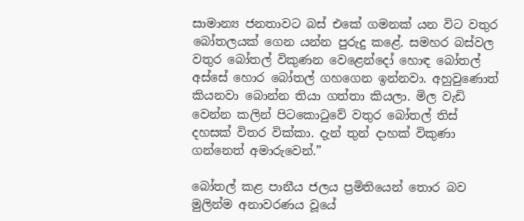සාමාන්‍ය ජනතාවට බස් එකේ ගමනක් යන විට වතුර බෝතලයක් ගෙන යන්න පුරුදු කළේ. සමහර බස්වල වතුර බෝතල් විකුණන වෙළෙන්දෝ හොඳ බෝතල් අස්සේ හොර බෝතල් ගහගෙන ඉන්නවා. අහුවුණොත් කියනවා බොන්න තියා ගත්තා කියලා. මිල වැඩි වෙන්න කලින් පිටකොටුවේ වතුර බෝතල් තිස් දහසක් විතර වික්කා. දැන් තුන් දාහක් විකුණා ගන්නෙත් අමාරුවෙන්.”

බෝතල් කළ පානීය ජලය ප්‍රමිතියෙන් තොර බව මුලින්ම අනාවරණය වූයේ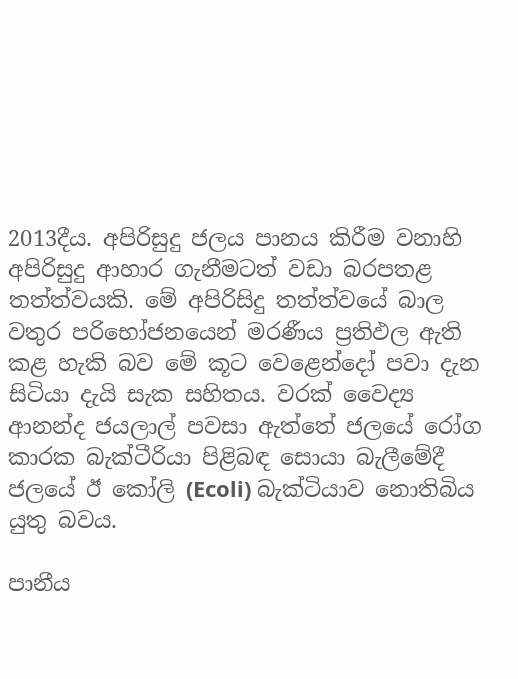2013දීය. අපිරිසුදු ජලය පානය කිරීම වනාහි අපිරිසුදු ආහාර ගැනීමටත් වඩා බරපතළ තත්ත්වයකි. මේ අපිරිසිදු තත්ත්වයේ බාල වතුර පරිභෝජනයෙන් මරණීය ප්‍රතිඵල ඇති කළ හැකි බව මේ කූට වෙළෙන්දෝ පවා දැන සිටියා දැයි සැක සහිතය. වරක් වෛද්‍ය ආනන්ද ජයලාල් පවසා ඇත්තේ ජලයේ රෝග කාරක බැක්ටීරියා පිළිබඳ සොයා බැලීමේදී ජලයේ ඊ කෝලි (Ecoli) බැක්ටියාව නොතිබිය යුතු බවය.

පානීය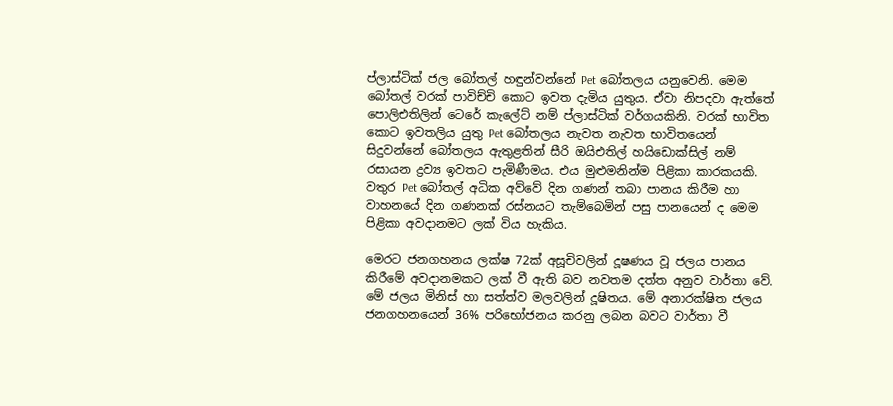ප්ලාස්ටික් ජල බෝතල් හඳුන්වන්නේ Pet බෝතලය යනුවෙනි. මෙම බෝතල් වරක් පාවිච්චි කොට ඉවත දැමිය යුතුය. ඒවා නිපදවා ඇත්තේ පොලිඑතිලින් ටෙරේ කැලේට් නම් ප්ලාස්ටික් වර්ගයකිනි. වරක් භාවිත කොට ඉවතලිය යුතු Pet බෝතලය නැවත නැවත භාවිතයෙන් සිදුවන්නේ බෝතලය ඇතුළතින් සීරි ඔයිඑතිල් හයිඩොක්සිල් නම් රසායන ද්‍රව්‍ය ඉවතට පැමිණීමය. එය මුළුමනින්ම පිළිකා කාරකයකි. වතුර Pet බෝතල් අධික අව්වේ දින ගණන් තබා පානය කිරීම හා වාහනයේ දින ගණනක් රස්නයට තැම්බෙමින් පසු පානයෙන් ද මෙම පිළිකා අවදානමට ලක් විය හැකිය.

මෙරට ජනගහනය ලක්ෂ 72ක් අසූචිවලින් දූෂණය වූ ජලය පානය කිරීමේ අවදානමකට ලක් වී ඇති බව නවතම දත්ත අනුව වාර්තා වේ. මේ ජලය මිනිස් හා සත්ත්ව මලවලින් දූෂිතය. මේ අනාරක්ෂිත ජලය ජනගහනයෙන් 36% පරිභෝජනය කරනු ලබන බවට වාර්තා වී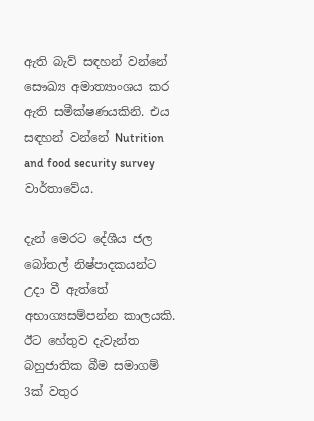ඇති බැව් සඳහන් වන්නේ සෞඛ්‍ය අමාත්‍යාංශය කර ඇති සමීක්ෂණයකිනි. එය සඳහන් වන්නේ Nutrition and food security survey වාර්තාවේය.

දැන් මෙරට දේශීය ජල බෝතල් නිෂ්පාදකයන්ට උදා වී ඇත්තේ අභාග්‍යසම්පන්න කාලයකි. ඊට හේතුව දැවැන්ත බහුජාතික බීම සමාගම් 3ක් වතුර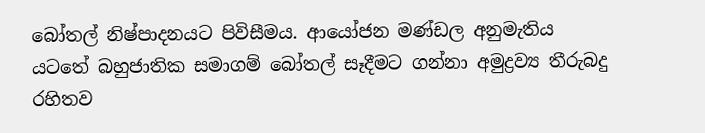බෝතල් නිෂ්පාදනයට පිවිසීමය. ආයෝජන මණ්ඩල අනුමැතිය යටතේ බහුජාතික සමාගම් බෝතල් සෑදීමට ගන්නා අමුද්‍රව්‍ය තීරුබදු රහිතව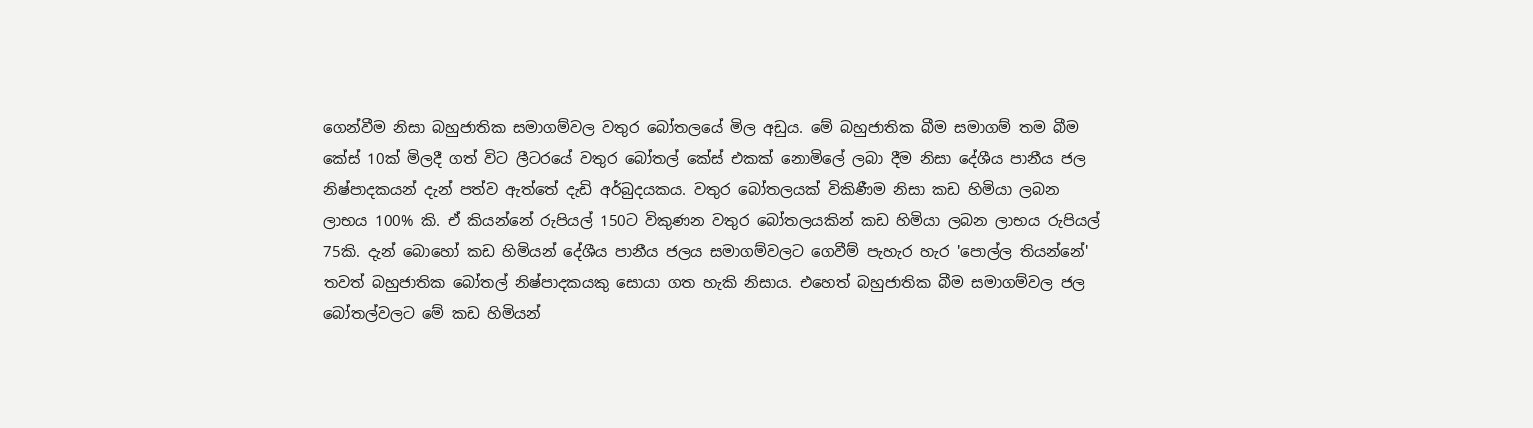ගෙන්වීම නිසා බහුජාතික සමාගම්වල වතුර බෝතලයේ මිල අඩුය. මේ බහුජාතික බීම සමාගම් තම බීම කේස් 10ක් මිලදී ගත් විට ලීටරයේ වතුර බෝතල් කේස් එකක් නොමිලේ ලබා දීම නිසා දේශීය පානීය ජල නිෂ්පාදකයන් දැන් පත්ව ඇත්තේ දැඩි අර්බුදයකය. වතුර බෝතලයක් විකිණීම නිසා කඩ හිමියා ලබන ලාභය 100% කි. ඒ කියන්නේ රුපියල් 150ට විකුණන වතුර බෝතලයකින් කඩ හිමියා ලබන ලාභය රුපියල් 75කි. දැන් බොහෝ කඩ හිමියන් දේශීය පානීය ජලය සමාගම්වලට ගෙවීම් පැහැර හැර 'පොල්ල තියන්නේ' තවත් බහුජාතික බෝතල් නිෂ්පාදකයකු සොයා ගත හැකි නිසාය. එහෙත් බහුජාතික බීම සමාගම්වල ජල බෝතල්වලට මේ කඩ හිමියන්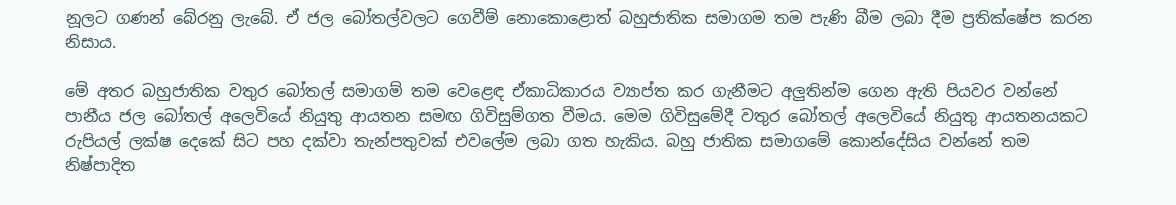නූලට ගණන් බේරනු ලැබේ. ඒ ජල බෝතල්වලට ගෙවීම් නොකොළොත් බහුජාතික සමාගම තම පැණි බීම ලබා දීම ප්‍රතික්ෂේප කරන නිසාය.

මේ අතර බහුජාතික වතුර බෝතල් සමාගම් තම වෙළෙඳ ඒකාධිකාරය ව්‍යාප්ත කර ගැනීමට අලුතින්ම ගෙන ඇති පියවර වන්නේ පානීය ජල බෝතල් අලෙවියේ නියුතු ආයතන සමඟ ගිවිසුම්ගත වීමය. මෙම ගිවිසුමේදී වතුර බෝතල් අලෙවියේ නියුතු ආයතනයකට රුපියල් ලක්ෂ දෙකේ සිට පහ දක්වා තැන්පතුවක් එවලේම ලබා ගත හැකිය. බහු ජාතික සමාගමේ කොන්දේසිය වන්නේ තම නිෂ්පාදිත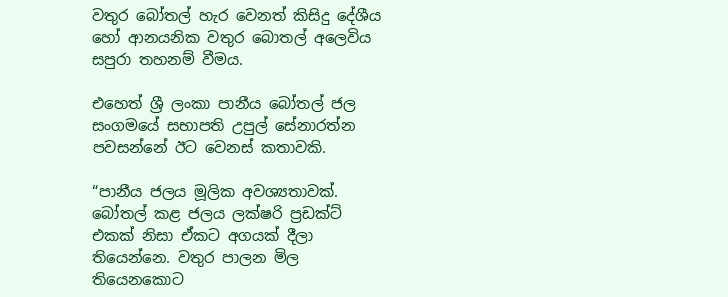වතුර බෝතල් හැර වෙනත් කිසිදු දේශීය හෝ ආනයනික වතුර බොතල් අලෙවිය සපුරා තහනම් වීමය.

එහෙත් ශ්‍රී ලංකා පානීය බෝතල් ජල සංගමයේ සභාපති උපුල් සේනාරත්න පවසන්නේ ඊට වෙනස් කතාවකි.

“පානීය ජලය මූලික අවශ්‍යතාවක්. බෝතල් කළ ජලය ලක්ෂරි ප්‍රඩක්ට් එකක් නිසා ඒකට අගයක් දීලා තියෙන්නෙ. වතුර පාලන මිල තියෙනකොට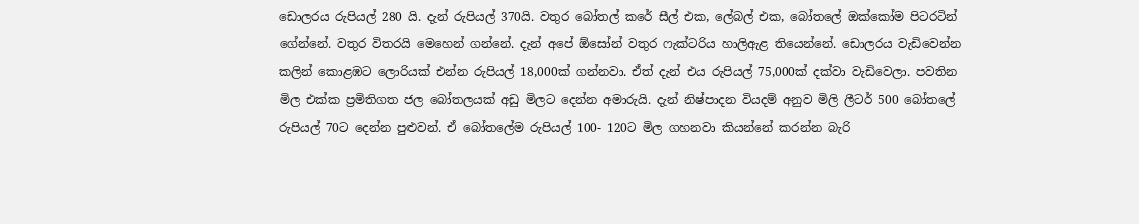ඩොලරය රුපියල් 280 යි. දැන් රුපියල් 370යි. වතුර බෝතල් කරේ සීල් එක, ලේබල් එක, බෝතලේ ඔක්කෝම පිටරටින් ගේන්නේ. වතුර විතරයි මෙහෙන් ගන්නේ. දැන් අපේ ඕසෝන් වතුර ෆැක්ටරිය හාලිඇළ තියෙන්නේ. ඩොලරය වැඩිවෙන්න කලින් කොළඹට ලොරියක් එන්න රුපියල් 18,000ක් ගන්නවා. ඒත් දැන් එය රුපියල් 75,000ක් දක්වා වැඩිවෙලා. පවතින මිල එක්ක ප්‍රමිතිගත ජල බෝතලයක් අඩු මිලට දෙන්න අමාරුයි. දැන් නිෂ්පාදන වියදම් අනුව මිලි ලීටර් 500 බෝතලේ රුපියල් 70ට දෙන්න පුළුවන්. ඒ බෝතලේම රුපියල් 100- 120ට මිල ගහනවා කියන්නේ කරන්න බැරි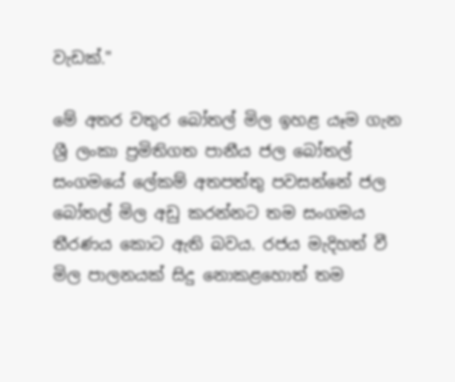වැඩක්."

මේ අතර වතුර බෝතල් මිල ඉහළ යෑම ගැන ශ්‍රී ලංකා ප්‍රමිතිගත පානීය ජල බෝතල් සංගමයේ ලේකම් අතපත්තු පවසන්නේ ජල බෝතල් මිල අඩු කරන්නට තම සංගමය තීරණය කොට ඇති බවය. රජය මැදිහත් වී මිල පාලනයක් සිදු නොකළහොත් තම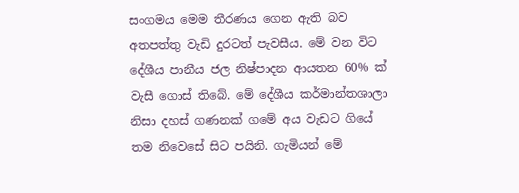සංගමය මෙම තීරණය ගෙන ඇති බව අතපත්තු වැඩි දුරටත් පැවසීය. මේ වන විට දේශීය පානීය ජල නිෂ්පාදන ආයතන 60% ක් වැසී ගොස් තිබේ. මේ දේශීය කර්මාන්තශාලා නිසා දහස් ගණනක් ගමේ අය වැඩට ගියේ තම නිවෙසේ සිට පයිනි. ගැමියන් මේ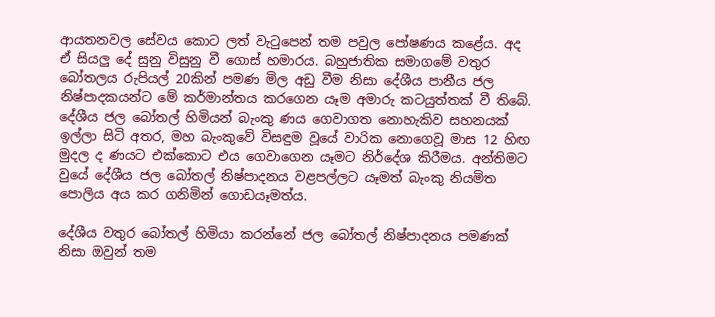ආයතනවල සේවය කොට ලත් වැටුපෙන් තම පවුල පෝෂණය කළේය. අද ඒ සියලු දේ සුනු විසුනු වී ගොස් හමාරය. බහුජාතික සමාගමේ වතුර බෝතලය රුපියල් 20කින් පමණ මිල අඩු වීම නිසා දේශීය පානීය ජල නිෂ්පාදකයන්ට මේ කර්මාන්තය කරගෙන යෑම අමාරු කටයුත්තක් වී තිබේ. දේශීය ජල බෝතල් හිමියන් බැංකු ණය ගෙවාගත නොහැකිව සහනයක් ඉල්ලා සිටි අතර, මහ බැංකුවේ විසඳුම වූයේ වාරික නොගෙවූ මාස 12 හිඟ මුදල ද ණයට එක්කොට එය ගෙවාගෙන යෑමට නිර්දේශ කිරීමය. අන්තිමට වුයේ දේශීය ජල බෝතල් නිෂ්පාදනය වළපල්ලට යෑමත් බැංකු නියමිත පොලිය අය කර ගනිමින් ගොඩයෑමත්ය.

දේශීය වතුර බෝතල් හිමියා කරන්නේ ජල බෝතල් නිෂ්පාදනය පමණක් නිසා ඔවුන් තම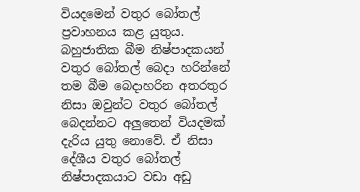වියදමෙන් වතුර බෝතල් ප්‍රවාහනය කළ යුතුය. බහුජාතික බීම නිෂ්පාදකයන් වතුර බෝතල් බෙදා හරින්නේ තම බීම බෙදාහරින අතරතුර නිසා ඔවුන්ට වතුර බෝතල් බෙදන්නට අලුතෙන් වියදමක් දැරිය යුතු නොවේ. ඒ නිසා දේශීය වතුර බෝතල් නිෂ්පාදකයාට වඩා අඩු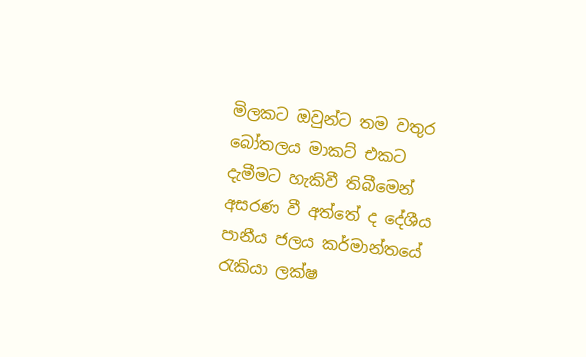මිලකට ඔවුන්ට තම වතුර බෝතලය මාකට් එකට දැමීමට හැකිවී තිබීමෙන් අසරණ වී අත්තේ ද දේශීය පානීය ජලය කර්මාන්තයේ රැකියා ලක්ෂ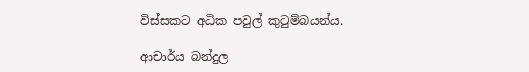විස්සකට අධික පවුල් කුටුම්බයන්ය.

ආචාර්ය බන්දුල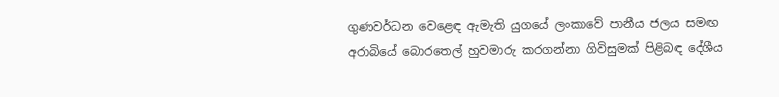ගුණවර්ධන වෙළෙඳ ඇමැති යුගයේ ලංකාවේ පානීය ජලය සමඟ අරාබියේ බොරතෙල් හුවමාරු කරගන්නා ගිවිසුමක් පිළිබඳ දේශීය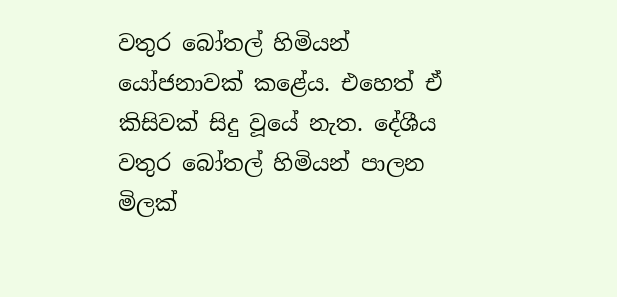වතුර බෝතල් හිමියන් යෝජනාවක් කළේය. එහෙත් ඒ කිසිවක් සිදු වූයේ නැත. දේශීය වතුර බෝතල් හිමියන් පාලන මිලක්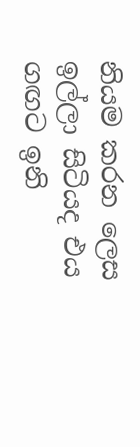නියම කරන ලෙස ඉල්ලා සිටියද එය ගඟට ඉනි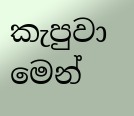කැපුවා මෙන්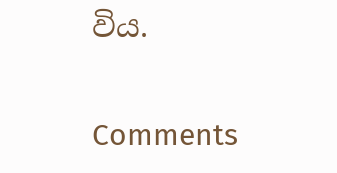විය.

Comments